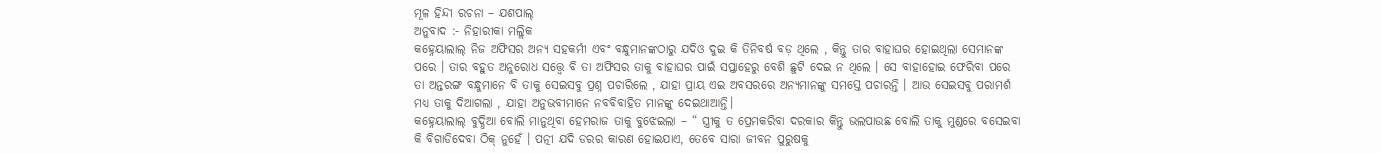ମୂଳ ହିନ୍ଦୀ ରଚନା – ଯଶପାଲ୍
ଅନୁବାଦ :- ନିହାରୀକା ମଲ୍ଲିକ
କହ୍ନେୟାଲାଲ୍ ନିଜ ଅଫିସର ଅନ୍ୟ ସହକର୍ମୀ ଏବଂ ବନ୍ଧୁମାନଙ୍କଠାରୁ ଯଦିଓ ଦୁଇ କି ତିନିବର୍ଷ ବଡ଼ ଥିଲେ , କିନ୍ତୁ ତାର ବାହାଘର ହୋଇଥିଲା ସେମାନଙ୍କ ପରେ । ତାର ବହୁତ ଅନୁରୋଧ ସତ୍ତ୍ଵେ ବି ତା ଅଫିସର ତାକୁ ବାହାଘର ପାଇଁ ସପ୍ତାହେରୁ ବେଶି ଛୁଟି ଦେଇ ନ ଥିଲେ । ସେ ବାହାହୋଇ ଫେରିବା ପରେ ତା ଅନ୍ତରଙ୍ଗ ବନ୍ଧୁମାନେ ବି ତାକୁ ସେଇସବୁ ପ୍ରଶ୍ନ ପଚାରିଲେ , ଯାହା ପ୍ରାୟ ଏଇ ଅବସରରେ ଅନ୍ୟମାନଙ୍କୁ ସମସ୍ତେ ପଚାରନ୍ତି । ଆଉ ସେଇସବୁ ପରାମର୍ଶ ମଧ୍ୟ ତାକୁ ଦିଆଗଲା , ଯାହା ଅନୁଭବୀମାନେ ନବବିବାହିତ ମାନଙ୍କୁ ଦେଇଥାଆନ୍ତି।
କହ୍ନେୟାଲାଲ୍ ବୁଦ୍ଧିଆ ବୋଲି ମାନୁଥିବା ହେମରାଜ ତାକୁ ବୁଝେଇଲା – “ ସ୍ତ୍ରୀକୁ ତ ପ୍ରେମକରିବା ଦରକାର କିନ୍ତୁ ଭଲପାଉଛ ବୋଲି ତାକୁ ମୁଣ୍ଡରେ ବସେଇବା କି ବିଗାଡିଦେବା ଠିକ୍ ନୁହେଁ । ପତ୍ନୀ ଯଦି ଡରର କାରଣ ହୋଇଯାଏ, ତେବେ ସାରା ଜୀବନ ପୁରୁଷକୁ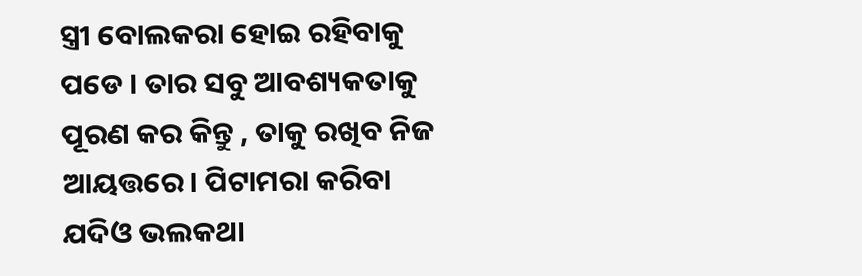ସ୍ତ୍ରୀ ବୋଲକରା ହୋଇ ରହିବାକୁ ପଡେ । ତାର ସବୁ ଆବଶ୍ୟକତାକୁ ପୂରଣ କର କିନ୍ତୁ , ତାକୁ ରଖିବ ନିଜ ଆୟତ୍ତରେ। ପିଟାମରା କରିବା ଯଦିଓ ଭଲକଥା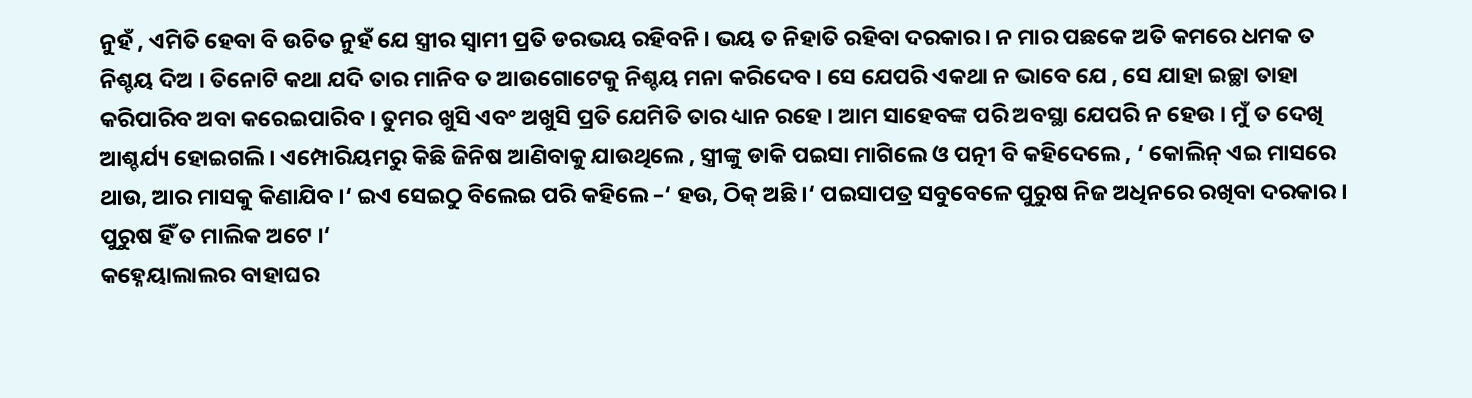ନୁହଁ , ଏମିତି ହେବା ବି ଉଚିତ ନୁହଁ ଯେ ସ୍ତ୍ରୀର ସ୍ଵାମୀ ପ୍ରତି ଡରଭୟ ରହିବନି । ଭୟ ତ ନିହାତି ରହିବା ଦରକାର। ନ ମାର ପଛକେ ଅତି କମରେ ଧମକ ତ ନିଶ୍ଚୟ ଦିଅ । ତିନୋଟି କଥା ଯଦି ତାର ମାନିବ ତ ଆଉଗୋଟେକୁ ନିଶ୍ଚୟ ମନା କରିଦେବ । ସେ ଯେପରି ଏକଥା ନ ଭାବେ ଯେ , ସେ ଯାହା ଇଚ୍ଛା ତାହା କରିପାରିବ ଅବା କରେଇପାରିବ । ତୁମର ଖୁସି ଏବଂ ଅଖୁସି ପ୍ରତି ଯେମିତି ତାର ଧ୍ୟାନ ରହେ । ଆମ ସାହେବଙ୍କ ପରି ଅବସ୍ଥା ଯେପରି ନ ହେଉ । ମୁଁ ତ ଦେଖି ଆଶ୍ଚର୍ଯ୍ୟ ହୋଇଗଲି । ଏମ୍ପୋରିୟମରୁ କିଛି ଜିନିଷ ଆଣିବାକୁ ଯାଉଥିଲେ , ସ୍ତ୍ରୀଙ୍କୁ ଡାକି ପଇସା ମାଗିଲେ ଓ ପତ୍ନୀ ବି କହିଦେଲେ , ‘ କୋଲିନ୍ ଏଇ ମାସରେ ଥାଉ, ଆର ମାସକୁ କିଣାଯିବ ।‘ ଇଏ ସେଇଠୁ ବିଲେଇ ପରି କହିଲେ –‘ ହଉ, ଠିକ୍ ଅଛି ।‘ ପଇସାପତ୍ର ସବୁବେଳେ ପୁରୁଷ ନିଜ ଅଧିନରେ ରଖିବା ଦରକାର । ପୁରୁଷ ହିଁ ତ ମାଲିକ ଅଟେ ।‘
କହ୍ନେୟାଲାଲର ବାହାଘର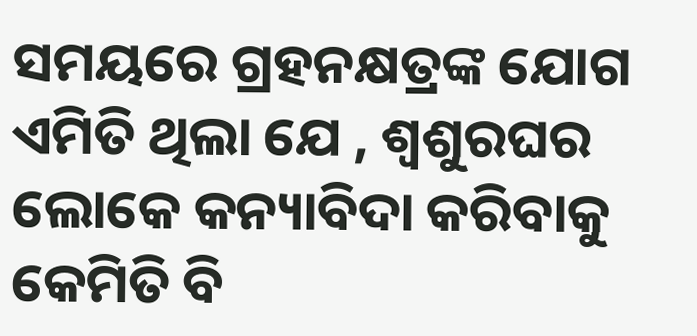ସମୟରେ ଗ୍ରହନକ୍ଷତ୍ରଙ୍କ ଯୋଗ ଏମିତି ଥିଲା ଯେ , ଶ୍ୱଶୁରଘର ଲୋକେ କନ୍ୟାବିଦା କରିବାକୁ କେମିତି ବି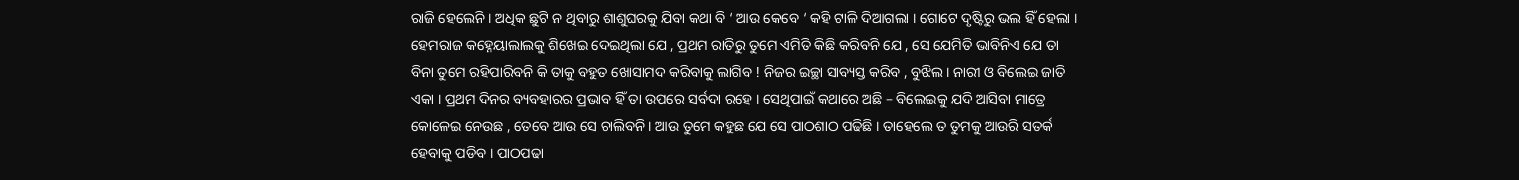ରାଜି ହେଲେନି । ଅଧିକ ଛୁଟି ନ ଥିବାରୁ ଶାଶୁଘରକୁ ଯିବା କଥା ବି ‘ ଆଉ କେବେ ‘ କହି ଟାଳି ଦିଆଗଲା । ଗୋଟେ ଦୃଷ୍ଟିରୁ ଭଲ ହିଁ ହେଲା । ହେମରାଜ କହ୍ନେୟାଲାଲକୁ ଶିଖେଇ ଦେଇଥିଲା ଯେ , ପ୍ରଥମ ରାତିରୁ ତୁମେ ଏମିତି କିଛି କରିବନି ଯେ , ସେ ଯେମିତି ଭାବିନିଏ ଯେ ତା ବିନା ତୁମେ ରହିପାରିବନି କି ତାକୁ ବହୁତ ଖୋସାମଦ କରିବାକୁ ଲାଗିବ ! ନିଜର ଇଚ୍ଛା ସାବ୍ୟସ୍ତ କରିବ , ବୁଝିଲ । ନାରୀ ଓ ବିଲେଇ ଜାତି ଏକା । ପ୍ରଥମ ଦିନର ବ୍ୟବହାରର ପ୍ରଭାବ ହିଁ ତା ଉପରେ ସର୍ବଦା ରହେ । ସେଥିପାଇଁ କଥାରେ ଅଛି – ବିଲେଇକୁ ଯଦି ଆସିବା ମାତ୍ରେ କୋଳେଇ ନେଉଛ , ତେବେ ଆଉ ସେ ଚାଲିବନି । ଆଉ ତୁମେ କହୁଛ ଯେ ସେ ପାଠଶାଠ ପଢିଛି । ତାହେଲେ ତ ତୁମକୁ ଆଉରି ସତର୍କ ହେବାକୁ ପଡିବ । ପାଠପଢା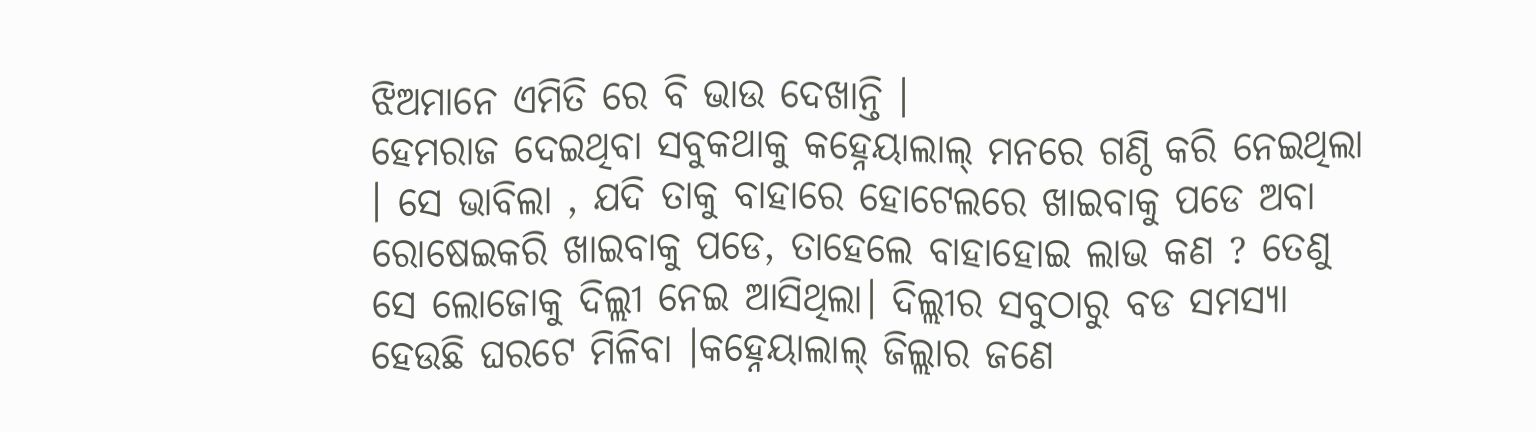ଝିଅମାନେ ଏମିତି ରେ ବି ଭାଉ ଦେଖାନ୍ତି ।
ହେମରାଜ ଦେଇଥିବା ସବୁକଥାକୁ କହ୍ନେୟାଲାଲ୍ ମନରେ ଗଣ୍ଠି କରି ନେଇଥିଲା । ସେ ଭାବିଲା , ଯଦି ତାକୁ ବାହାରେ ହୋଟେଲରେ ଖାଇବାକୁ ପଡେ ଅବା ରୋଷେଇକରି ଖାଇବାକୁ ପଡେ, ତାହେଲେ ବାହାହୋଇ ଲାଭ କଣ ? ତେଣୁ ସେ ଲୋଜୋକୁ ଦିଲ୍ଲୀ ନେଇ ଆସିଥିଲା। ଦିଲ୍ଲୀର ସବୁଠାରୁ ବଡ ସମସ୍ୟା ହେଉଛି ଘରଟେ ମିଳିବା ।କହ୍ନେୟାଲାଲ୍ ଜିଲ୍ଲାର ଜଣେ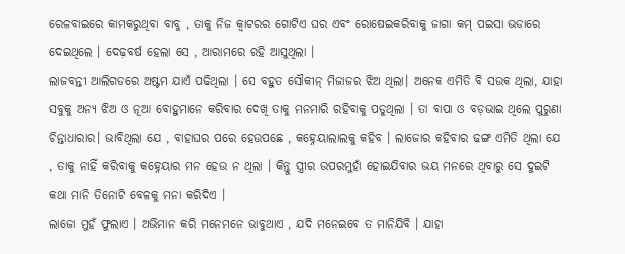ରେଳବାଇରେ କାମକରୁଥିବା ବାବୁ , ତାକୁ ନିଜ କ୍ଵାଟରର ଗୋଟିଏ ଘର ଏବଂ ରୋଷେଇକରିବାକୁ ଜାଗା କମ୍ ପଇସା ଭଡାରେ ଦେଇଥିଲେ । ଦେଢ଼ବର୍ଷ ହେଲା ସେ , ଆରାମରେ ରହି ଆସୁଥିଲା ।
ଲାଜବନ୍ତୀ ଆଲିଗଡରେ ଅଷ୍ଟମ ଯାଏଁ ପଢିଥିଲା । ସେ ବହୁତ ସୌକୀନ୍ ମିଜାଜର ଝିଅ ଥିଲା। ଅନେକ ଏମିତି ବି ସଉକ ଥିଲା, ଯାହା ସବୁକୁ ଅନ୍ୟ ଝିଅ ଓ ନୂଆ ବୋହୁମାନେ କରିବାର ଦେଖି ତାକୁ ମନମାରି ରହିବାକୁ ପଡୁଥିଲା । ତା ବାପା ଓ ବଡ଼ଭାଇ ଥିଲେ ପୁରୁଣା ଚିନ୍ତାଧାରାର। ଭାବିଥିଲା ଯେ , ବାହାଘର ପରେ ହେଉପଛେ , କହ୍ନେୟାଲାଲକୁ କହିବ । ଲାଜୋର କହିବାର ଢଙ୍ଗ ଏମିତି ଥିଲା ଯେ , ତାକୁ ନାହିଁ କରିବାକୁ କହ୍ନେୟାର ମନ ହେଉ ନ ଥିଲା । କିନ୍ତୁ ସ୍ତ୍ରୀର ଉପରମୁହାଁ ହୋଇଯିବାର ଭୟ ମନରେ ଥିବାରୁ ସେ ଦୁଇଟି କଥା ମାନି ତିନୋଟି ବେଳକୁ ମନା କରିଦିଏ ।
ଲାଜୋ ମୁହଁ ଫୁଲାଏ । ଅଭିମାନ କରି ମନେମନେ ଭାବୁଥାଏ , ଯଦି ମନେଇବେ ତ ମାନିଯିବି । ଯାହା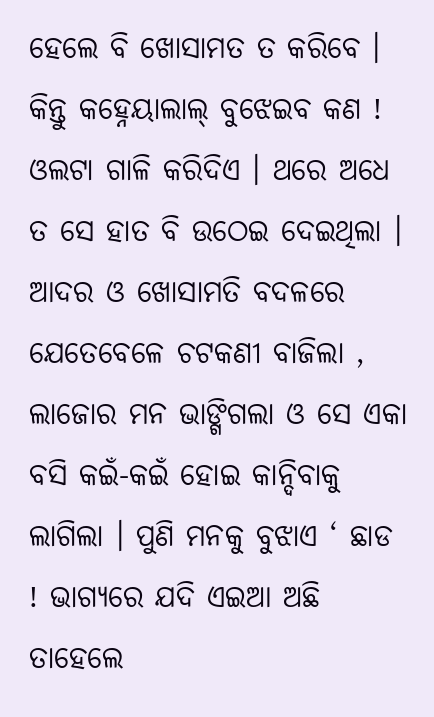ହେଲେ ବି ଖୋସାମତ ତ କରିବେ । କିନ୍ତୁ କହ୍ନେୟାଲାଲ୍ ବୁଝେଇବ କଣ ! ଓଲଟା ଗାଳି କରିଦିଏ । ଥରେ ଅଧେ ତ ସେ ହାତ ବି ଉଠେଇ ଦେଇଥିଲା । ଆଦର ଓ ଖୋସାମତି ବଦଳରେ ଯେତେବେଳେ ଚଟକଣୀ ବାଜିଲା , ଲାଜୋର ମନ ଭାଙ୍ଗିଗଲା ଓ ସେ ଏକା ବସି କଇଁ-କଇଁ ହୋଇ କାନ୍ଦିବାକୁ ଲାଗିଲା । ପୁଣି ମନକୁ ବୁଝାଏ ‘ ଛାଡ ! ଭାଗ୍ୟରେ ଯଦି ଏଇଆ ଅଛି ତାହେଲେ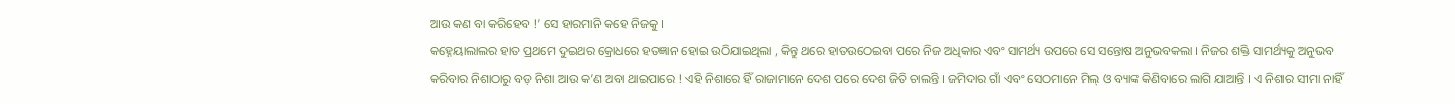ଆଉ କଣ ବା କରିହେବ !’ ସେ ହାରମାନି କହେ ନିଜକୁ ।
କହ୍ନେୟାଲାଲର ହାତ ପ୍ରଥମେ ଦୁଇଥର କ୍ରୋଧରେ ହତଜ୍ଞାନ ହୋଇ ଉଠିଯାଇଥିଲା , କିନ୍ତୁ ଥରେ ହାତଉଠେଇବା ପରେ ନିଜ ଅଧିକାର ଏବଂ ସାମର୍ଥ୍ୟ ଉପରେ ସେ ସନ୍ତୋଷ ଅନୁଭବକଲା । ନିଜର ଶକ୍ତି ସାମର୍ଥ୍ୟକୁ ଅନୁଭବ କରିବାର ନିଶାଠାରୁ ବଡ଼ ନିଶା ଆଉ କ’ଣ ଅବା ଥାଇପାରେ ! ଏହି ନିଶାରେ ହିଁ ରାଜାମାନେ ଦେଶ ପରେ ଦେଶ ଜିତି ଚାଲନ୍ତି । ଜମିଦାର ଗାଁ ଏବଂ ସେଠମାନେ ମିଲ୍ ଓ ବ୍ୟାଙ୍କ କିଣିବାରେ ଲାଗି ଯାଆନ୍ତି । ଏ ନିଶାର ସୀମା ନାହିଁ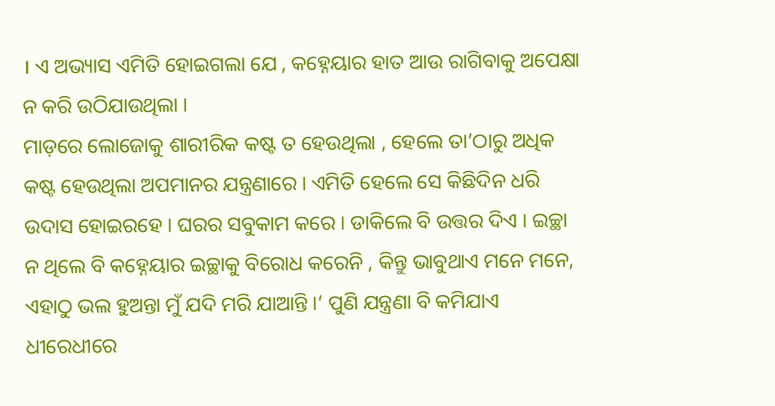। ଏ ଅଭ୍ୟାସ ଏମିତି ହୋଇଗଲା ଯେ , କହ୍ନେୟାର ହାତ ଆଉ ରାଗିବାକୁ ଅପେକ୍ଷା ନ କରି ଉଠିଯାଉଥିଲା ।
ମାଡ଼ରେ ଲୋଜୋକୁ ଶାରୀରିକ କଷ୍ଟ ତ ହେଉଥିଲା , ହେଲେ ତା’ଠାରୁ ଅଧିକ କଷ୍ଟ ହେଉଥିଲା ଅପମାନର ଯନ୍ତ୍ରଣାରେ । ଏମିତି ହେଲେ ସେ କିଛିଦିନ ଧରି ଉଦାସ ହୋଇରହେ । ଘରର ସବୁକାମ କରେ । ଡାକିଲେ ବି ଉତ୍ତର ଦିଏ । ଇଚ୍ଛା ନ ଥିଲେ ବି କହ୍ନେୟାର ଇଚ୍ଛାକୁ ବିରୋଧ କରେନି , କିନ୍ତୁ ଭାବୁଥାଏ ମନେ ମନେ, ଏହାଠୁ ଭଲ ହୁଅନ୍ତା ମୁଁ ଯଦି ମରି ଯାଆନ୍ତି ।‘ ପୁଣି ଯନ୍ତ୍ରଣା ବି କମିଯାଏ ଧୀରେଧୀରେ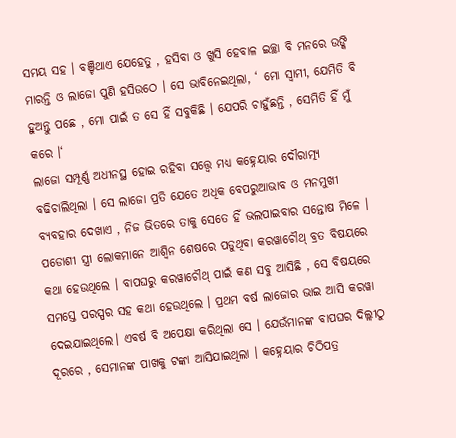ସମୟ ସହ । ବଞ୍ଚିଥାଏ ଯେହେତୁ , ହସିବା ଓ ଖୁସି ହେବାଳ ଇଚ୍ଛା ବି ମନରେ ଉଙ୍କି ମାରନ୍ତି ଓ ଲାଜୋ ପୁଣି ହସିଉଠେ । ସେ ଭାବିନେଇଥିଲା, ‘ ମୋ ସ୍ଵାମୀ, ଯେମିତି ବି ହୁଅନ୍ତୁ ପଛେ , ମୋ ପାଇଁ ତ ସେ ହିଁ ସବୁକିଛି । ଯେପରି ଚାହୁଁଛନ୍ତି , ସେମିତି ହିଁ ମୁଁ କରେ ।‘
ଲାଜୋ ସମ୍ପୂର୍ଣ୍ଣ ଅଧୀନସ୍ଥ ହୋଇ ରହିବା ସତ୍ତ୍ୱେ ମଧ୍ୟ କହ୍ନେୟାର ଦୌରାତ୍ମ୍ୟ ବଢିଚାଲିଥିଲା । ସେ ଲାଜୋ ପ୍ରତି ଯେତେ ଅଧିକ ବେପରୁଆଭାବ ଓ ମନମୁଖୀ ବ୍ୟବହାର ଦେଖାଏ , ନିଜ ଭିତରେ ତାକୁ ସେତେ ହିଁ ଭଲପାଇବାର ସନ୍ତୋଷ ମିଳେ । ପଡୋଶୀ ସ୍ତ୍ରୀ ଲୋକମାନେ ଆଶ୍ୱିନ ଶେଷରେ ପଡୁଥିବା କରୱାଚୌଥ୍ ବ୍ରତ ବିଷୟରେ କଥା ହେଉଥିଲେ । ବାପଘରୁ କରୱାଚୌଥ୍ ପାଇଁ କଣ ସବୁ ଆସିଛି , ସେ ବିଷୟରେ ସମସ୍ତେ ପରସ୍ପର ସହ କଥା ହେଉଥିଲେ । ପ୍ରଥମ ବର୍ଷ ଲାଜୋର ଭାଇ ଆସି କରୱା ଦେଇଯାଇଥିଲେ। ଏବର୍ଷ ବି ଅପେକ୍ଷା କରିଥିଲା ସେ । ଯେଉଁମାନଙ୍କ ବାପଘର ଦିଲ୍ଲୀଠୁ ଦୂରରେ , ସେମାନଙ୍କ ପାଖକୁ ଟଙ୍କା ଆସିଯାଇଥିଲା । କହ୍ନେୟାର ଚିଠିପତ୍ର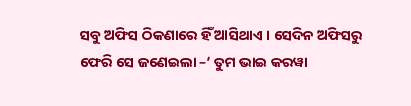ସବୁ ଅଫିସ ଠିକଣାରେ ହିଁ ଆସିଥାଏ । ସେଦିନ ଅଫିସରୁ ଫେରି ସେ ଜଣେଇଲା –‘ ତୁମ ଭାଇ କରୱା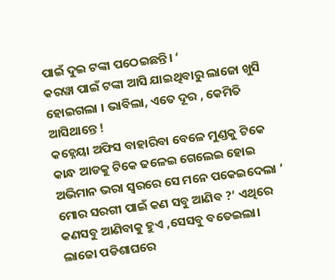ପାଇଁ ଦୁଇ ଟଙ୍କା ପଠେଇଛନ୍ତି। ‘
କରୱା ପାଇଁ ଟଙ୍କା ଆସି ଯାଇଥିବାରୁ ଲାଜୋ ଖୁସି ହୋଇଗଲା । ଭାବିଲା, ଏତେ ଦୂର , କେମିତି ଆସିଥାନ୍ତେ !
କହ୍ନେୟା ଅଫିସ ବାହାରିବା ବେଳେ ମୁଣ୍ଡକୁ ଟିକେ କାନ୍ଧ ଆଡକୁ ଟିକେ ଢଳେଇ ଗେଲେଇ ହୋଇ ଅଭିମାନ ଭରା ସ୍ଵରରେ ସେ ମନେ ପକେଇଦେଲା ‘ ମୋର ସରଗୀ ପାଇଁ କଣ ସବୁ ଆଣିବ ?’ ଏଥିରେ କଣସବୁ ଆଣିବାକୁ ହୁଏ ,ସେସବୁ ବତେଇଲା।
ଲାଜୋ ପଡିଶାଘରେ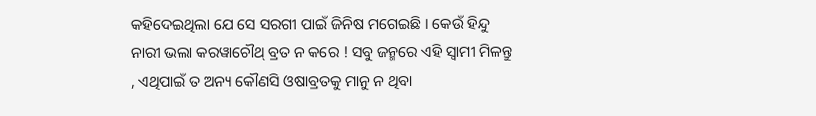କହିଦେଇଥିଲା ଯେ ସେ ସରଗୀ ପାଇଁ ଜିନିଷ ମଗେଇଛି । କେଉଁ ହିନ୍ଦୁ ନାରୀ ଭଲା କରୱାଚୌଥ୍ ବ୍ରତ ନ କରେ ! ସବୁ ଜନ୍ମରେ ଏହି ସ୍ଵାମୀ ମିଳନ୍ତୁ , ଏଥିପାଇଁ ତ ଅନ୍ୟ କୌଣସି ଓଷାବ୍ରତକୁ ମାନୁ ନ ଥିବା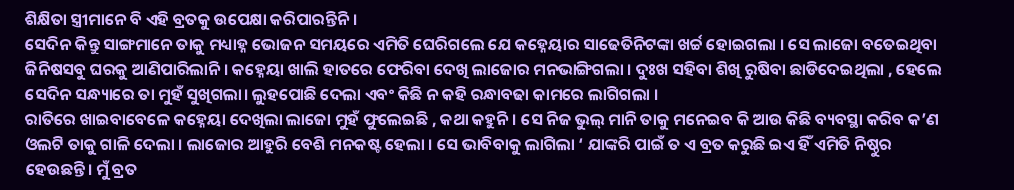ଶିକ୍ଷିତା ସ୍ତ୍ରୀମାନେ ବି ଏହି ବ୍ରତକୁ ଉପେକ୍ଷା କରିପାରନ୍ତିନି ।
ସେଦିନ କିନ୍ତୁ ସାଙ୍ଗମାନେ ତାକୁ ମଧ୍ୟାହ୍ନ ଭୋଜନ ସମୟରେ ଏମିତି ଘେରିଗଲେ ଯେ କହ୍ନେୟାର ସାଢେତିନିଟଙ୍କା ଖର୍ଚ୍ଚ ହୋଇଗଲା । ସେ ଲାଜୋ ବତେଇଥିବା ଜିନିଷସବୁ ଘରକୁ ଆଣିପାରିଲାନି । କହ୍ନେୟା ଖାଲି ହାତରେ ଫେରିବା ଦେଖି ଲାଜୋର ମନଭାଙ୍ଗିଗଲା । ଦୁଃଖ ସହିବା ଶିଖି ରୁଷିବା ଛାଡିଦେଇଥିଲା , ହେଲେ ସେଦିନ ସନ୍ଧ୍ୟାରେ ତା ମୁହଁ ସୁଖିଗଲା। ଲୁହପୋଛି ଦେଲା ଏବଂ କିଛି ନ କହି ରନ୍ଧାବଢା କାମରେ ଲାଗିଗଲା ।
ରାତିରେ ଖାଇବାବେଳେ କହ୍ନେୟା ଦେଖିଲା ଲାଜୋ ମୁହଁ ଫୁଲେଇଛି , କଥା କହୁନି । ସେ ନିଜ ଭୁଲ୍ ମାନି ତାକୁ ମନେଇବ କି ଆଉ କିଛି ବ୍ୟବସ୍ଥା କରିବ କ’ଣ ଓଲଟି ତାକୁ ଗାଳି ଦେଲା । ଲାଜୋର ଆହୁରି ବେଶି ମନକଷ୍ଟ ହେଲା । ସେ ଭାବିବାକୁ ଲାଗିଲା ‘ ଯାଙ୍କରି ପାଇଁ ତ ଏ ବ୍ରତ କରୁଛି ଇଏ ହିଁ ଏମିତି ନିଷ୍ଠୁର ହେଉଛନ୍ତି। ମୁଁ ବ୍ରତ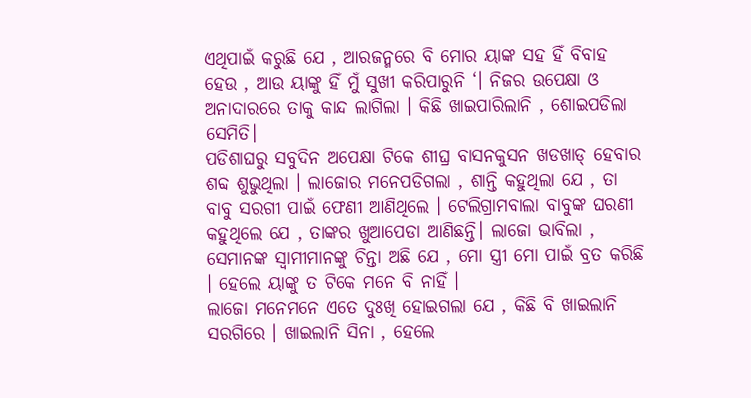ଏଥିପାଇଁ କରୁଛି ଯେ , ଆରଜନ୍ମରେ ବି ମୋର ୟାଙ୍କ ସହ ହିଁ ବିବାହ ହେଉ , ଆଉ ୟାଙ୍କୁ ହିଁ ମୁଁ ସୁଖୀ କରିପାରୁନି ‘। ନିଜର ଉପେକ୍ଷା ଓ ଅନାଦାରରେ ତାକୁ କାନ୍ଦ ଲାଗିଲା । କିଛି ଖାଇପାରିଲାନି , ଶୋଇପଡିଲା ସେମିତି।
ପଡିଶାଘରୁ ସବୁଦିନ ଅପେକ୍ଷା ଟିକେ ଶୀଘ୍ର ବାସନକୁସନ ଖଡଖାଡ୍ ହେବାର ଶବ୍ଦ ଶୁଭୁଥିଲା । ଲାଜୋର ମନେପଡିଗଲା , ଶାନ୍ତି କହୁଥିଲା ଯେ , ତା ବାବୁ ସରଗୀ ପାଇଁ ଫେଣୀ ଆଣିଥିଲେ । ଟେଲିଗ୍ରାମବାଲା ବାବୁଙ୍କ ଘରଣୀ କହୁଥିଲେ ଯେ , ତାଙ୍କର ଖୁଆପେଡା ଆଣିଛନ୍ତି। ଲାଜୋ ଭାବିଲା , ସେମାନଙ୍କ ସ୍ଵାମୀମାନଙ୍କୁ ଚିନ୍ତା ଅଛି ଯେ , ମୋ ସ୍ତ୍ରୀ ମୋ ପାଇଁ ବ୍ରତ କରିଛି । ହେଲେ ୟାଙ୍କୁ ତ ଟିକେ ମନେ ବି ନାହିଁ ।
ଲାଜୋ ମନେମନେ ଏତେ ଦୁଃଖି ହୋଇଗଲା ଯେ , କିଛି ବି ଖାଇଲାନି ସରଗିରେ । ଖାଇଲାନି ସିନା , ହେଲେ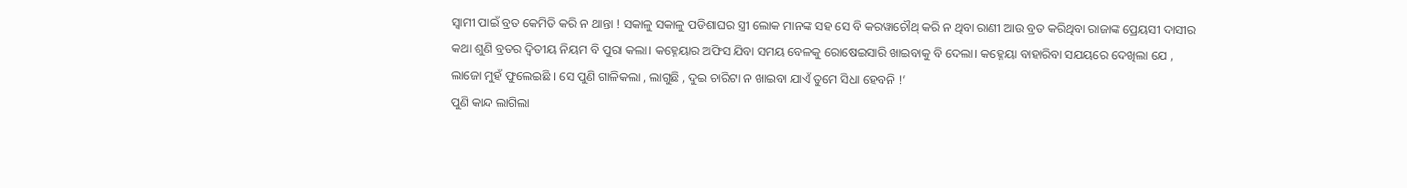ସ୍ଵାମୀ ପାଇଁ ବ୍ରତ କେମିତି କରି ନ ଥାନ୍ତା ! ସକାଳୁ ସକାଳୁ ପଡିଶାଘର ସ୍ତ୍ରୀ ଲୋକ ମାନଙ୍କ ସହ ସେ ବି କରୱାଚୌଥ୍ କରି ନ ଥିବା ରାଣୀ ଆଉ ବ୍ରତ କରିଥିବା ରାଜାଙ୍କ ପ୍ରେୟସୀ ଦାସୀର କଥା ଶୁଣି ବ୍ରତର ଦ୍ୱିତୀୟ ନିୟମ ବି ପୁରା କଲା। କହ୍ନେୟାର ଅଫିସ ଯିବା ସମୟ ବେଳକୁ ରୋଷେଇସାରି ଖାଇବାକୁ ବି ଦେଲା। କହ୍ନେୟା ବାହାରିବା ସଯୟରେ ଦେଖିଲା ଯେ , ଲାଜୋ ମୁହଁ ଫୁଲେଇଛି । ସେ ପୁଣି ଗାଳିକଲା , ଲାଗୁଛି , ଦୁଇ ଚାରିଟା ନ ଖାଇବା ଯାଏଁ ତୁମେ ସିଧା ହେବନି !’
ପୁଣି କାନ୍ଦ ଲାଗିଲା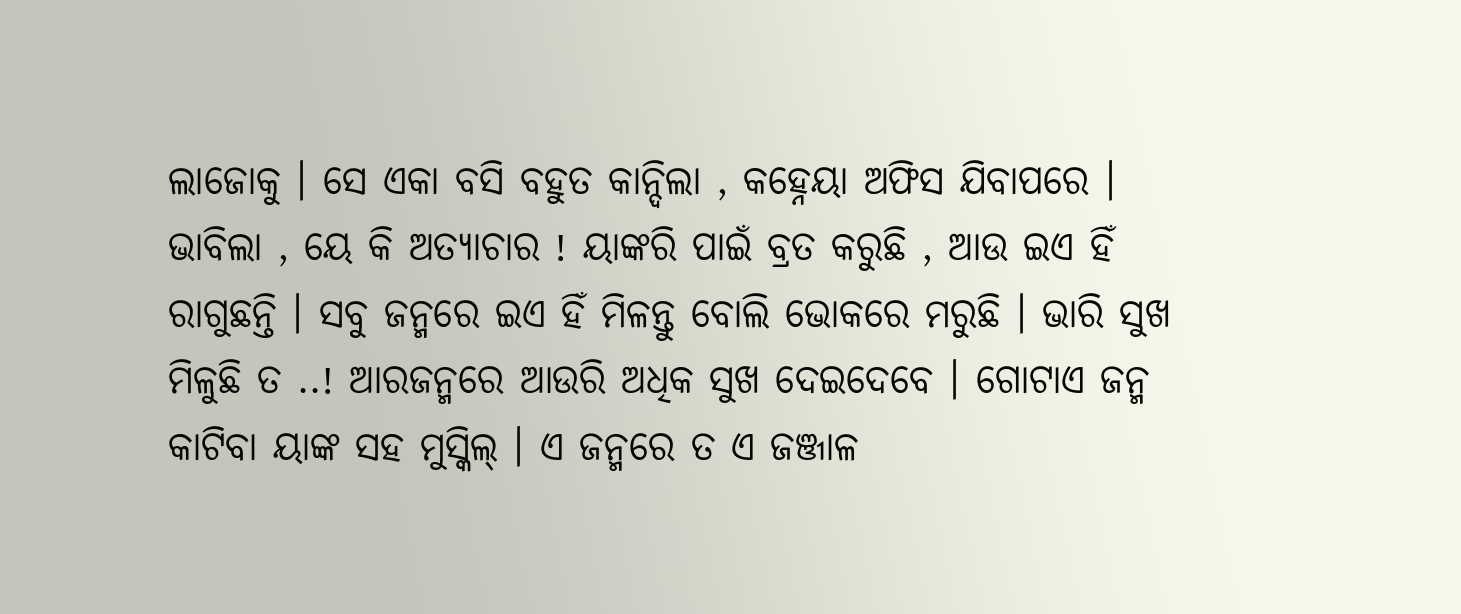ଲାଜୋକୁ । ସେ ଏକା ବସି ବହୁତ କାନ୍ଦିଲା , କହ୍ନେୟା ଅଫିସ ଯିବାପରେ । ଭାବିଲା , ୟେ କି ଅତ୍ୟାଚାର ! ୟାଙ୍କରି ପାଇଁ ବ୍ରତ କରୁଛି , ଆଉ ଇଏ ହିଁ ରାଗୁଛନ୍ତି । ସବୁ ଜନ୍ମରେ ଇଏ ହିଁ ମିଳନ୍ତୁ ବୋଲି ଭୋକରେ ମରୁଛି । ଭାରି ସୁଖ ମିଳୁଛି ତ ..! ଆରଜନ୍ମରେ ଆଉରି ଅଧିକ ସୁଖ ଦେଇଦେବେ । ଗୋଟାଏ ଜନ୍ମ କାଟିବା ୟାଙ୍କ ସହ ମୁସ୍କିଲ୍ । ଏ ଜନ୍ମରେ ତ ଏ ଜଞ୍ଜାଳ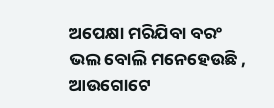ଅପେକ୍ଷା ମରିଯିବା ବରଂ ଭଲ ବୋଲି ମନେହେଉଛି , ଆଉଗୋଟେ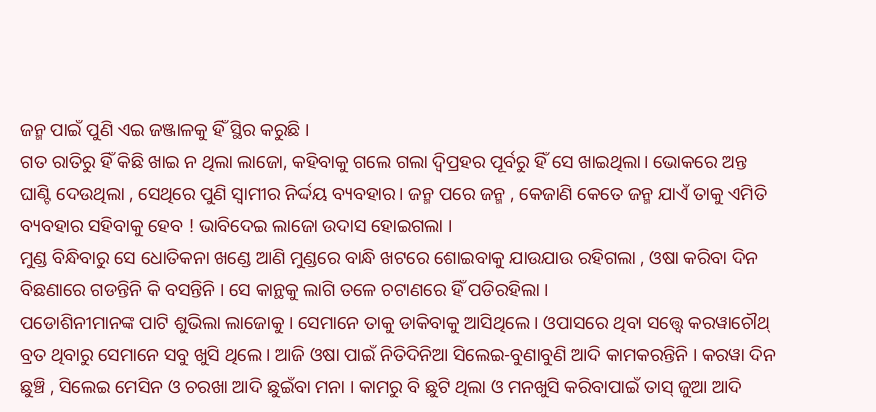ଜନ୍ମ ପାଇଁ ପୁଣି ଏଇ ଜଞ୍ଜାଳକୁ ହିଁ ସ୍ଥିର କରୁଛି ।
ଗତ ରାତିରୁ ହିଁ କିଛି ଖାଇ ନ ଥିଲା ଲାଜୋ, କହିବାକୁ ଗଲେ ଗଲା ଦ୍ଵିପ୍ରହର ପୂର୍ବରୁ ହିଁ ସେ ଖାଇଥିଲା। ଭୋକରେ ଅନ୍ତ ଘାଣ୍ଟି ଦେଉଥିଲା , ସେଥିରେ ପୁଣି ସ୍ଵାମୀର ନିର୍ଦ୍ଦୟ ବ୍ୟବହାର। ଜନ୍ମ ପରେ ଜନ୍ମ , କେଜାଣି କେତେ ଜନ୍ମ ଯାଏଁ ତାକୁ ଏମିତି ବ୍ୟବହାର ସହିବାକୁ ହେବ ! ଭାବିଦେଇ ଲାଜୋ ଉଦାସ ହୋଇଗଲା ।
ମୁଣ୍ଡ ବିନ୍ଧିବାରୁ ସେ ଧୋତିକନା ଖଣ୍ଡେ ଆଣି ମୁଣ୍ଡରେ ବାନ୍ଧି ଖଟରେ ଶୋଇବାକୁ ଯାଉଯାଉ ରହିଗଲା , ଓଷା କରିବା ଦିନ ବିଛଣାରେ ଗଡନ୍ତିନି କି ବସନ୍ତିନି । ସେ କାନ୍ଥକୁ ଲାଗି ତଳେ ଚଟାଣରେ ହିଁ ପଡିରହିଲା ।
ପଡୋଶିନୀମାନଙ୍କ ପାଟି ଶୁଭିଲା ଲାଜୋକୁ । ସେମାନେ ତାକୁ ଡାକିବାକୁ ଆସିଥିଲେ । ଓପାସରେ ଥିବା ସତ୍ତ୍ଵେ କରୱାଚୌଥ୍ ବ୍ରତ ଥିବାରୁ ସେମାନେ ସବୁ ଖୁସି ଥିଲେ । ଆଜି ଓଷା ପାଇଁ ନିତିଦିନିଆ ସିଲେଇ-ବୁଣାବୁଣି ଆଦି କାମକରନ୍ତିନି । କରୱା ଦିନ ଛୁଞ୍ଚି , ସିଲେଇ ମେସିନ ଓ ଚରଖା ଆଦି ଛୁଇଁବା ମନା । କାମରୁ ବି ଛୁଟି ଥିଲା ଓ ମନଖୁସି କରିବାପାଇଁ ତାସ୍ ଜୁଆ ଆଦି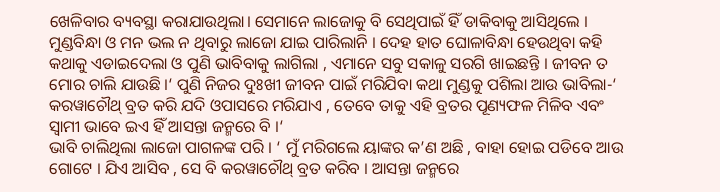ଖେଳିବାର ବ୍ୟବସ୍ଥା କରାଯାଉଥିଲା। ସେମାନେ ଲାଜୋକୁ ବି ସେଥିପାଇଁ ହିଁ ଡାକିବାକୁ ଆସିଥିଲେ । ମୁଣ୍ଡବିନ୍ଧା ଓ ମନ ଭଲ ନ ଥିବାରୁ ଲାଜୋ ଯାଇ ପାରିଲାନି । ଦେହ ହାତ ଘୋଳାବିନ୍ଧା ହେଉଥିବା କହି କଥାକୁ ଏଡାଇଦେଲା ଓ ପୁଣି ଭାବିବାକୁ ଲାଗିଲା , ଏମାନେ ସବୁ ସକାଳୁ ସରଗି ଖାଇଛନ୍ତି । ଜୀବନ ତ ମୋର ଚାଲି ଯାଉଛି ।‘ ପୁଣି ନିଜର ଦୁଃଖୀ ଜୀବନ ପାଇଁ ମରିଯିବା କଥା ମୁଣ୍ଡକୁ ପଶିଲା ଆଉ ଭାବିଲା-‘ କରୱାଚୌଥ୍ ବ୍ରତ କରି ଯଦି ଓପାସରେ ମରିଯାଏ , ତେବେ ତାକୁ ଏହି ବ୍ରତର ପୂଣ୍ୟଫଳ ମିଳିବ ଏବଂ ସ୍ଵାମୀ ଭାବେ ଇଏ ହିଁ ଆସନ୍ତା ଜନ୍ମରେ ବି ।‘
ଭାବି ଚାଲିଥିଲା ଲାଜୋ ପାଗଳଙ୍କ ପରି । ‘ ମୁଁ ମରିଗଲେ ୟାଙ୍କର କ’ଣ ଅଛି , ବାହା ହୋଇ ପଡିବେ ଆଉ ଗୋଟେ । ଯିଏ ଆସିବ , ସେ ବି କରୱାଚୌଥ୍ ବ୍ରତ କରିବ । ଆସନ୍ତା ଜନ୍ମରେ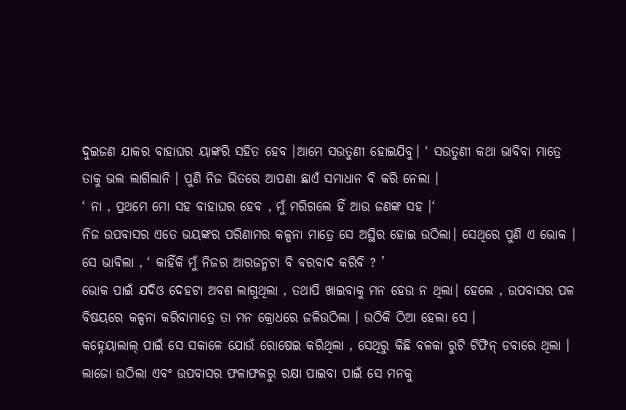ଦୁଇଜଣ ଯାକର ବାହାଘର ୟାଙ୍କରି ସହିତ ହେବ ।ଆମେ ସଉତୁଣୀ ହୋଇଯିବୁ। ‘ ସଉତୁଣୀ କଥା ଭାବିବା ମାତ୍ରେ ତାକୁ ଭଲ ଲାଗିଲାନି । ପୁଣି ନିଜ ଭିତରେ ଆପଣା ଛାଏଁ ସମାଧାନ ବି କରି ନେଲା ।
‘ ନା , ପ୍ରଥମେ ମୋ ସହ ବାହାଘର ହେବ , ମୁଁ ମରିଗଲେ ହିଁ ଆଉ ଜଣଙ୍କ ସହ ।‘
ନିଜ ଉପବାସର ଏତେ ଭୟଙ୍କର ପରିଣାମର କଳ୍ପନା ମାତ୍ରେ ସେ ଅସ୍ଥିର ହୋଇ ଉଠିଲା। ସେଥିରେ ପୁଣି ଏ ଭୋକ । ସେ ଭାବିଲା , ‘ କାହିଁକି ମୁଁ ନିଜର ଆରଜନ୍ମଟା ବି ବରବାଦ କରିବି ? ’
ଭୋକ ପାଇଁ ଯଦିଓ ଦେହଟା ଅବଶ ଲାଗୁଥିଲା , ତଥାପି ଖାଇବାକୁ ମନ ହେଉ ନ ଥିଲା। ହେଲେ , ଉପବାସର ପଳ ବିଷୟରେ କଳ୍ପନା କରିବାମାତ୍ରେ ତା ମନ କ୍ରୋଧରେ ଜଳିଉଠିଲା । ଉଠିକି ଠିଆ ହେଲା ସେ ।
କହ୍ନେୟାଲାଲ୍ ପାଇଁ ସେ ସକାଳେ ଯୋଉଁ ରୋଷେଇ କରିଥିଲା , ସେଥିରୁ କିଛି ବଳକା ରୁଟି ଟିଫିନ୍ ଡବାରେ ଥିଲା । ଲାଜୋ ଉଠିଲା ଏବଂ ଉପବାସର ଫଳାଫଳରୁ ରକ୍ଷା ପାଇବା ପାଇଁ ସେ ମନକୁ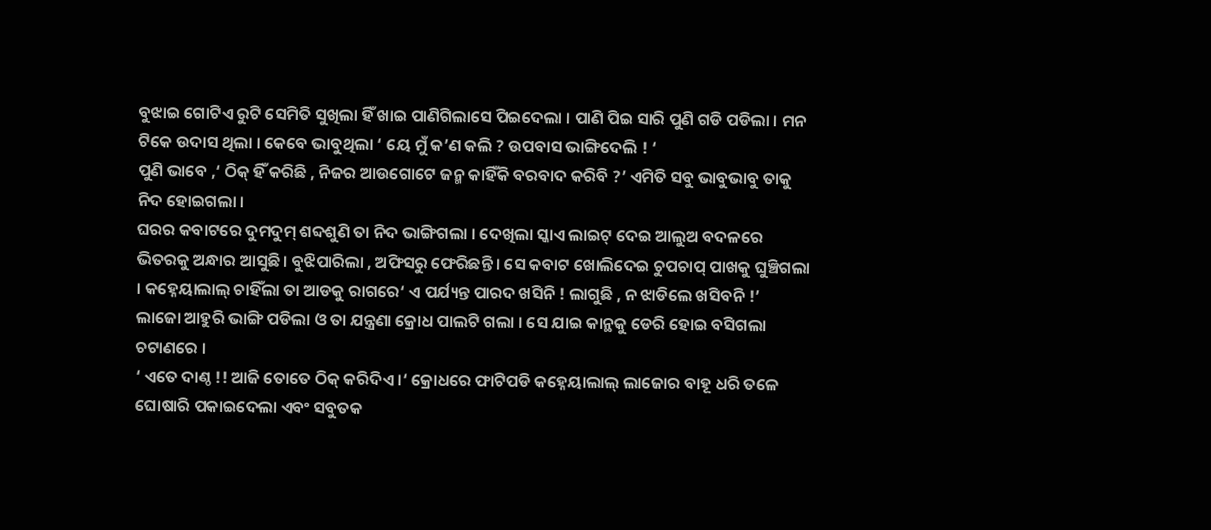ବୁଝାଇ ଗୋଟିଏ ରୁଟି ସେମିତି ସୁଖିଲା ହିଁ ଖାଇ ପାଣିଗିଲାସେ ପିଇଦେଲା । ପାଣି ପିଇ ସାରି ପୁଣି ଗଡି ପଡିଲା । ମନ ଟିକେ ଉଦାସ ଥିଲା । କେବେ ଭାବୁଥିଲା ‘ ୟେ ମୁଁ କ’ଣ କଲି ? ଉପବାସ ଭାଙ୍ଗିଦେଲି ! ‘
ପୁଣି ଭାବେ ,‘ ଠିକ୍ ହିଁ କରିଛି , ନିଜର ଆଉଗୋଟେ ଜନ୍ମ କାହିଁକି ବରବାଦ କରିବି ?’ ଏମିତି ସବୁ ଭାବୁଭାବୁ ତାକୁ ନିଦ ହୋଇଗଲା ।
ଘରର କବାଟରେ ଦୁମଦୁମ୍ ଶବ୍ଦଶୁଣି ତା ନିଦ ଭାଙ୍ଗିଗଲା । ଦେଖିଲା ସ୍କାଏ ଲାଇଟ୍ ଦେଇ ଆଲୁଅ ବଦଳରେ ଭିତରକୁ ଅନ୍ଧାର ଆସୁଛି । ବୁଝିପାରିଲା , ଅଫିସରୁ ଫେରିଛନ୍ତି । ସେ କବାଟ ଖୋଲିଦେଇ ଚୁପଚାପ୍ ପାଖକୁ ଘୁଞ୍ଚିଗଲା । କହ୍ନେୟାଲାଲ୍ ଚାହିଁଲା ତା ଆଡକୁ ରାଗରେ‘ ଏ ପର୍ଯ୍ୟନ୍ତ ପାରଦ ଖସିନି ! ଲାଗୁଛି , ନ ଝାଡିଲେ ଖସିବନି !’
ଲାଜୋ ଆହୁରି ଭାଙ୍ଗି ପଡିଲା ଓ ତା ଯନ୍ତ୍ରଣା କ୍ରୋଧ ପାଲଟି ଗଲା । ସେ ଯାଇ କାନ୍ଥକୁ ଡେରି ହୋଇ ବସିଗଲା ଚଟାଣରେ ।
‘ ଏତେ ଦାଣ୍ଠ !! ଆଜି ତୋତେ ଠିକ୍ କରିଦିଏ ।‘ କ୍ରୋଧରେ ଫାଟିପଡି କହ୍ନେୟାଲାଲ୍ ଲାଜୋର ବାହୂ ଧରି ତଳେ ଘୋଷାରି ପକାଇଦେଲା ଏବଂ ସବୁତକ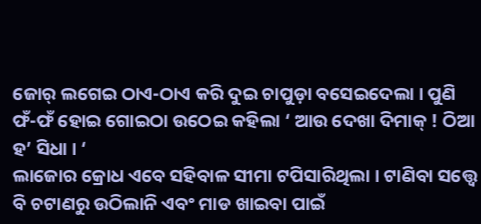ଜୋର୍ ଲଗେଇ ଠାଏ-ଠାଏ କରି ଦୁଇ ଚାପୁଡ଼ା ବସେଇଦେଲା । ପୁଣି ଫଁ-ଫଁ ହୋଇ ଗୋଇଠା ଉଠେଇ କହିଲା ‘ ଆଉ ଦେଖା ଦିମାକ୍ ! ଠିଆ ହ’ ସିଧା । ‘
ଲାଜୋର କ୍ରୋଧ ଏବେ ସହିବାଳ ସୀମା ଟପିସାରିଥିଲା । ଟାଣିବା ସତ୍ତ୍ଵେ ବି ଚଟାଣରୁ ଉଠିଲାନି ଏବଂ ମାଡ ଖାଇବା ପାଇଁ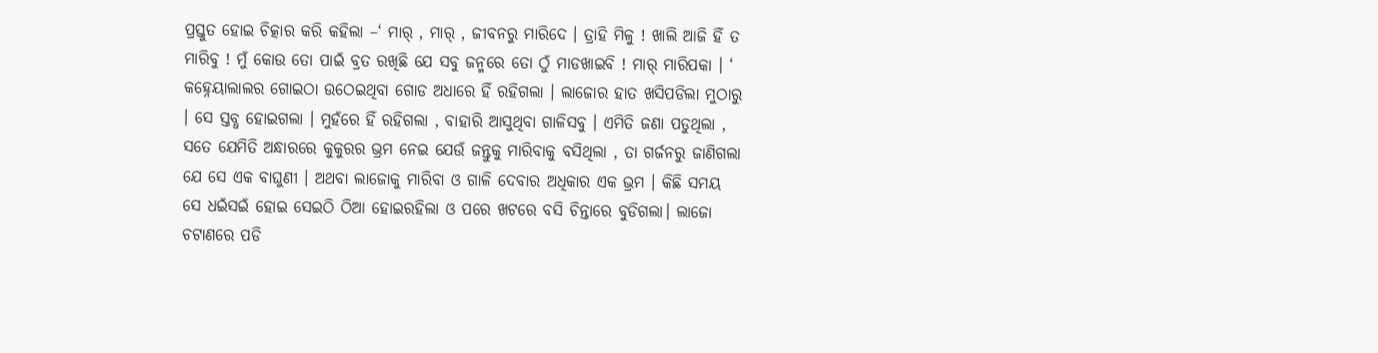ପ୍ରସ୍ତୁତ ହୋଇ ଚିତ୍କାର କରି କହିଲା –‘ ମାର୍ , ମାର୍ , ଜୀବନରୁ ମାରିଦେ । ତ୍ରାହି ମିଳୁ ! ଖାଲି ଆଜି ହିଁ ତ ମାରିବୁ ! ମୁଁ କୋଉ ତୋ ପାଇଁ ବ୍ରତ ରଖିଛି ଯେ ସବୁ ଜନ୍ମରେ ତୋ ଠୁଁ ମାଡଖାଇବି ! ମାର୍ ମାରିପକା । ‘
କହ୍ନେୟାଲାଲର ଗୋଇଠା ଉଠେଇଥିବା ଗୋଡ ଅଧାରେ ହିଁ ରହିଗଲା । ଲାଜୋର ହାତ ଖସିପଡିଲା ମୁଠାରୁ । ସେ ସ୍ତବ୍ଧ ହୋଇଗଲା । ମୁହଁରେ ହିଁ ରହିଗଲା , ବାହାରି ଆସୁଥିବା ଗାଳିସବୁ । ଏମିତି ଜଣା ପଡୁଥିଲା , ସତେ ଯେମିତି ଅନ୍ଧାରରେ କୁକୁରର ଭ୍ରମ ନେଇ ଯେଉଁ ଜନ୍ତୁକୁ ମାରିବାକୁ ବସିଥିଲା , ତା ଗର୍ଜନରୁ ଜାଣିଗଲା ଯେ ସେ ଏକ ବାଘୁଣୀ । ଅଥବା ଲାଜୋକୁ ମାରିବା ଓ ଗାଳି ଦେବାର ଅଧିକାର ଏକ ଭ୍ରମ । କିଛି ସମୟ ସେ ଧଇଁସଇଁ ହୋଇ ସେଇଠି ଠିଆ ହୋଇରହିଲା ଓ ପରେ ଖଟରେ ବସି ଚିନ୍ତାରେ ବୁଡିଗଲା। ଲାଜୋ ଚଟାଣରେ ପଡି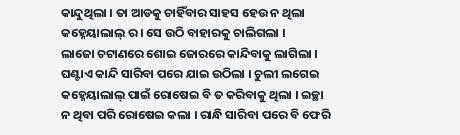କାନ୍ଦୁଥିଲା । ତା ଆଡକୁ ଚାହିଁବାର ସାହସ ହେଉ ନ ଥିଲା କହ୍ନେୟାଲାଲ୍ ର । ସେ ଉଠି ବାହାରକୁ ଚାଲିଗଲା ।
ଲାଜୋ ଚଟାଣରେ ଶୋଇ ଜୋରରେ କାନ୍ଦିବାକୁ ଲାଗିଲା । ଘଣ୍ଟାଏ କାନ୍ଦି ସାରିବା ପରେ ଯାଇ ଉଠିଲା । ଚୁଲୀ ଲଗେଇ କହ୍ନେୟାଲାଲ୍ ପାଇଁ ରୋଷେଇ ବି ତ କରିବାକୁ ଥିଲା । ଇଚ୍ଛା ନ ଥିବା ପରି ରୋଷେଇ କଲା । ରାନ୍ଧି ସାରିବା ପରେ ବି ଫେରି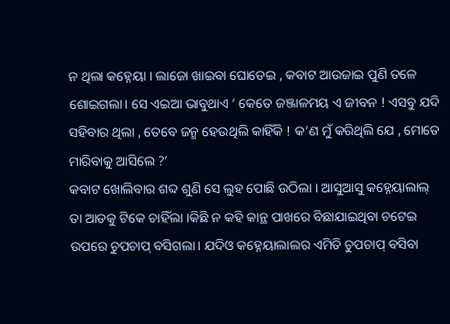ନ ଥିଲା କହ୍ନେୟା । ଲାଜୋ ଖାଇବା ଘୋଡେଇ , କବାଟ ଆଉଜାଇ ପୁଣି ତଳେ ଶୋଇଗଲା। ସେ ଏଇଆ ଭାବୁଥାଏ ‘ କେତେ ଜଞ୍ଜାଳମୟ ଏ ଜୀବନ ! ଏସବୁ ଯଦି ସହିବାର ଥିଲା , ତେବେ ଜନ୍ମ ହେଉଥିଲି କାହିଁକି ! କ’ଣ ମୁଁ କରିଥିଲି ଯେ , ମୋତେ ମାରିବାକୁ ଆସିଲେ ?’
କବାଟ ଖୋଲିବାର ଶବ୍ଦ ଶୁଣି ସେ ଲୁହ ପୋଛି ଉଠିଲା । ଆସୁଆସୁ କହ୍ନେୟାଲାଲ୍ ତା ଆଡକୁ ଟିକେ ଚାହିଁଲା ।କିଛି ନ କହି କାନ୍ଥ ପାଖରେ ବିଛାଯାଇଥିବା ଚଟେଇ ଉପରେ ଚୁପଚାପ୍ ବସିଗଲା। ଯଦିଓ କହ୍ନେୟାଲାଲର ଏମିତି ଚୁପଚାପ୍ ବସିବା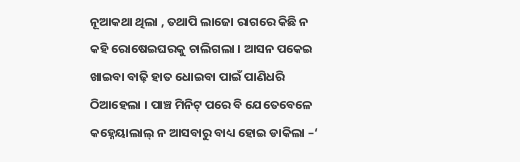ନୂଆକଥା ଥିଲା , ତଥାପି ଲାଜୋ ରାଗରେ କିଛି ନ କହି ରୋଷେଇଘରକୁ ଚାଲିଗଲା । ଆସନ ପକେଇ ଖାଇବା ବାଢ଼ି ହାତ ଧୋଇବା ପାଇଁ ପାଣିଧରି ଠିଆହେଲା । ପାଞ୍ଚ ମିନିଟ୍ ପରେ ବି ଯେତେବେଳେ କହ୍ନେୟାଲାଲ୍ ନ ଆସବାରୁ ବାଧ୍ୟ ହୋଇ ଡାକିଲା –‘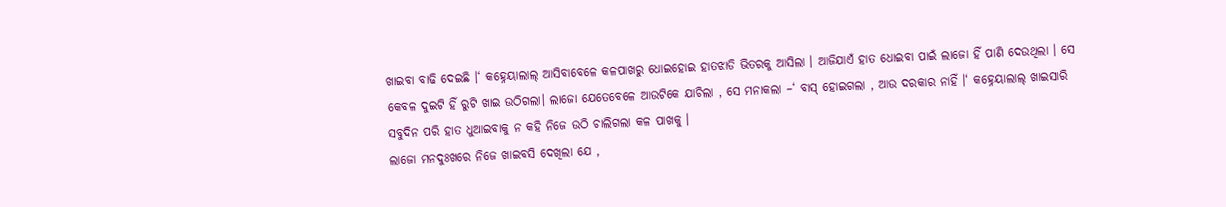ଖାଇବା ବାଢି ଦେଇଛି ।‘ କହ୍ନେୟାଲାଲ୍ ଆସିବାବେଳେ କଳପାଖରୁ ଧୋଇହୋଇ ହାତଝାଡି ଭିତରକୁ ଆସିଲା । ଆଜିଯାଏଁ ହାତ ଧୋଇବା ପାଇଁ ଲାଜୋ ହିଁ ପାଣି ଦେଉଥିଲା । ସେ କେବଳ ଦୁଇଟି ହିଁ ରୁଟି ଖାଇ ଉଠିଗଲା। ଲାଜୋ ଯେତେବେଳେ ଆଉଟିକେ ଯାଚିଲା , ସେ ମନାକଲା –‘ ବାସ୍ ହୋଇଗଲା , ଆଉ ଦରକାର ନାହିଁ ।‘ କହ୍ନେୟାଲାଲ୍ ଖାଇସାରି ସବୁଦିନ ପରି ହାତ ଧୁଆଇବାକୁ ନ କହି ନିଜେ ଉଠି ଚାଲିଗଲା କଳ ପାଖକୁ ।
ଲାଜୋ ମନଦୁଃଖରେ ନିଜେ ଖାଇବସି ଦେଖିଲା ଯେ ,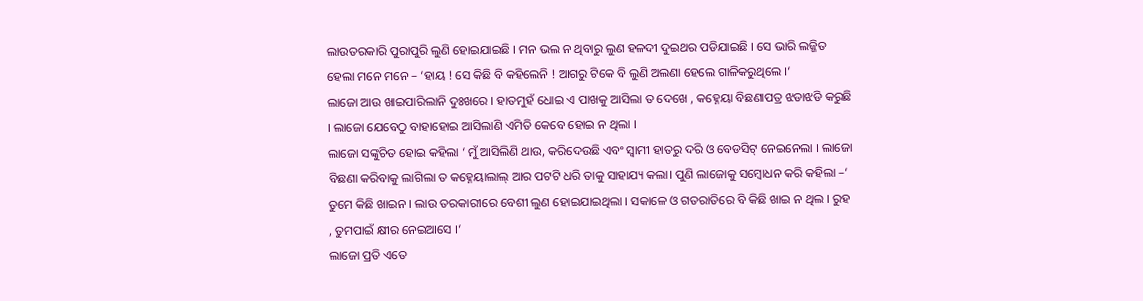ଲାଉତରକାରି ପୁରାପୁରି ଲୁଣି ହୋଇଯାଇଛି । ମନ ଭଲ ନ ଥିବାରୁ ଲୁଣ ହଳଦୀ ଦୁଇଥର ପଡିଯାଇଛି । ସେ ଭାରି ଲଜ୍ଜିତ ହେଲା ମନେ ମନେ – ‘ହାୟ ! ସେ କିଛି ବି କହିଲେନି ! ଆଗରୁ ଟିକେ ବି ଲୁଣି ଅଲଣା ହେଲେ ଗାଳିକରୁଥିଲେ ।‘
ଲାଜୋ ଆଉ ଖାଇପାରିଲାନି ଦୁଃଖରେ । ହାତମୁହଁ ଧୋଇ ଏ ପାଖକୁ ଆସିଲା ତ ଦେଖେ , କହ୍ନେୟା ବିଛଣାପତ୍ର ଝଡାଝଡି କରୁଛି । ଲାଜୋ ଯେବେଠୁ ବାହାହୋଇ ଆସିଲାଣି ଏମିତି କେବେ ହୋଇ ନ ଥିଲା ।
ଲାଜୋ ସଙ୍କୁଚିତ ହୋଇ କହିଲା ‘ ମୁଁ ଆସିଲିଣି ଥାଉ, କରିଦେଉଛି ଏବଂ ସ୍ଵାମୀ ହାତରୁ ଦରି ଓ ବେଡସିଟ୍ ନେଇନେଲା । ଲାଜୋ ବିଛଣା କରିବାକୁ ଲାଗିଲା ତ କହ୍ନେୟାଲାଲ୍ ଆର ପଟଟି ଧରି ତାକୁ ସାହାଯ୍ୟ କଲା। ପୁଣି ଲାଜୋକୁ ସମ୍ବୋଧନ କରି କହିଲା –‘ ତୁମେ କିଛି ଖାଇନ । ଲାଉ ତରକାରୀରେ ବେଶୀ ଲୁଣ ହୋଇଯାଇଥିଲା । ସକାଳେ ଓ ଗତରାତିରେ ବି କିଛି ଖାଇ ନ ଥିଲ । ରୁହ , ତୁମପାଇଁ କ୍ଷୀର ନେଇଆସେ ।‘
ଲାଜୋ ପ୍ରତି ଏତେ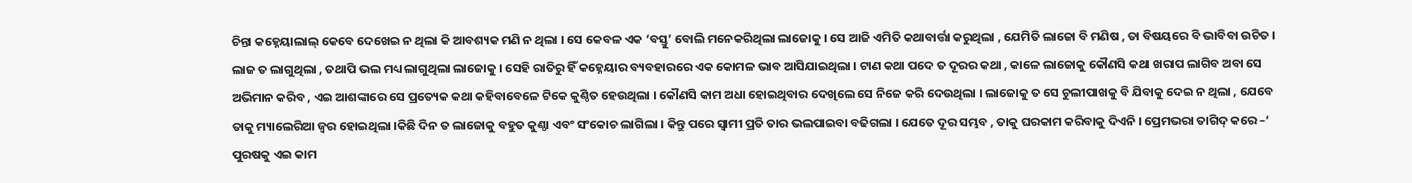ଚିନ୍ତା କହ୍ନେୟାଲାଲ୍ କେବେ ଦେଖେଇ ନ ଥିଲା କି ଆବଶ୍ୟକ ମଣି ନ ଥିଲା । ସେ କେବଳ ଏକ ‘ବସ୍ତୁ’ ବୋଲି ମନେକରିଥିଲା ଲାଜୋକୁ । ସେ ଆଜି ଏମିତି କଥାବାର୍ତ୍ତା କରୁଥିଲା , ଯେମିତି ଲାଜୋ ବି ମଣିଷ , ତା ବିଷୟରେ ବି ଭାବିବା ଉଚିତ । ଲାଜ ତ ଲାଗୁଥିଲା , ତଥାପି ଭଲ ମଧ୍ୟ ଲାଗୁଥିଲା ଲାଜୋକୁ । ସେହି ରାତିରୁ ହିଁ କହ୍ନେୟାର ବ୍ୟବହାରରେ ଏକ କୋମଳ ଭାବ ଆସିଯାଇଥିଲା । ଟାଣ କଥା ପଦେ ତ ଦୂରର କଥା , କାଳେ ଲାଜୋକୁ କୌଣସି କଥା ଖରାପ ଲାଗିବ ଅବା ସେ ଅଭିମାନ କରିବ , ଏଇ ଆଶଙ୍କାରେ ସେ ପ୍ରତ୍ୟେକ କଥା କହିବାବେଳେ ଟିକେ କୁଣ୍ଠିତ ହେଉଥିଲା । କୌଣସି କାମ ଅଧା ହୋଇଥିବାର ଦେଖିଲେ ସେ ନିଜେ କରି ଦେଉଥିଲା । ଲାଜୋକୁ ତ ସେ ଚୁଲୀପାଖକୁ ବି ଯିବାକୁ ଦେଇ ନ ଥିଲା , ଯେବେ ତାକୁ ମ୍ୟାଲେରିଆ ଜ୍ଵର ହୋଇଥିଲା ।କିଛି ଦିନ ତ ଲାଜୋକୁ ବହୁତ କୁଣ୍ଠା ଏବଂ ସଂକୋଚ ଲାଗିଲା । କିନ୍ତୁ ପରେ ସ୍ବାମୀ ପ୍ରତି ତାର ଭଲପାଇବା ବଢିଗଲା । ଯେତେ ଦୂର ସମ୍ଭବ , ତାକୁ ଘରକାମ କରିବାକୁ ଦିଏନି । ପ୍ରେମଭରା ତାଗିଦ୍ କରେ –‘ ପୁରଷକୁ ଏଇ କାମ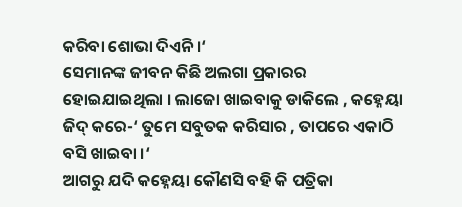କରିବା ଶୋଭା ଦିଏନି ।‘
ସେମାନଙ୍କ ଜୀବନ କିଛି ଅଲଗା ପ୍ରକାରର ହୋଇଯାଇଥିଲା । ଲାଜୋ ଖାଇବାକୁ ଡାକିଲେ , କହ୍ନେୟା ଜିଦ୍ କରେ-‘ ତୁମେ ସବୁତକ କରିସାର , ତାପରେ ଏକାଠି ବସି ଖାଇବା ।‘
ଆଗରୁ ଯଦି କହ୍ନେୟା କୌଣସି ବହି କି ପତ୍ରିକା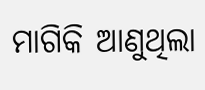ମାଗିକି ଆଣୁଥିଲା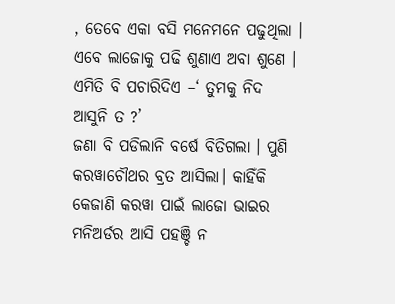, ତେବେ ଏକା ବସି ମନେମନେ ପଢୁଥିଲା । ଏବେ ଲାଜୋକୁ ପଢି ଶୁଣାଏ ଅବା ଶୁଣେ । ଏମିତି ବି ପଚାରିଦିଏ –‘ ତୁମକୁ ନିଦ ଆସୁନି ତ ?’
ଜଣା ବି ପଡିଲାନି ବର୍ଷେ ବିତିଗଲା । ପୁଣି କରୱାଚୌଥର ବ୍ରତ ଆସିଲା। କାହିଁକି କେଜାଣି କରୱା ପାଇଁ ଲାଜୋ ଭାଇର ମନିଅର୍ଡର ଆସି ପହଞ୍ଚି ନ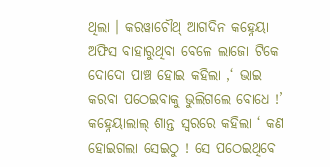ଥିଲା । କରୱାଚୌଥ୍ ଆଗଦିନ କହ୍ନେୟା ଅଫିସ ବାହାରୁଥିବା ବେଳେ ଲାଜୋ ଟିକେ ଦୋଦୋ ପାଞ୍ଚ ହୋଇ କହିଲା ,‘ ଭାଇ କରବା ପଠେଇବାକୁ ଭୁଲିଗଲେ ବୋଧେ !’
କହ୍ନେୟାଲାଲ୍ ଶାନ୍ତ ସ୍ଵରରେ କହିଲା ‘ କଣ ହୋଇଗଲା ସେଇଠୁ ! ସେ ପଠେଇଥିବେ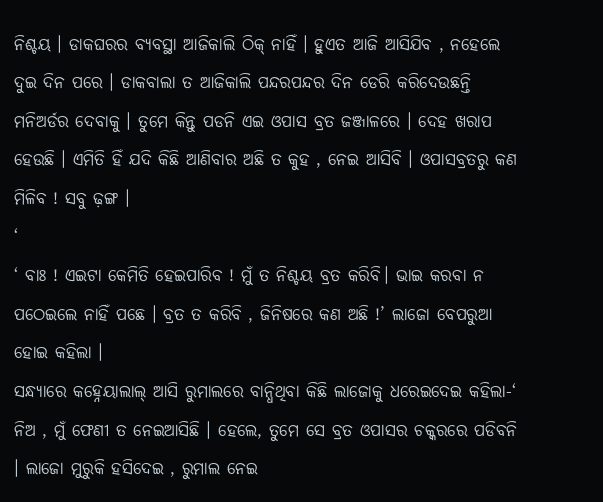ନିଶ୍ଚୟ । ଡାକଘରର ବ୍ୟବସ୍ଥା ଆଜିକାଲି ଠିକ୍ ନାହିଁ । ହୁଏତ ଆଜି ଆସିଯିବ , ନହେଲେ ଦୁଇ ଦିନ ପରେ । ଡାକବାଲା ତ ଆଜିକାଲି ପନ୍ଦରପନ୍ଦର ଦିନ ଡେରି କରିଦେଉଛନ୍ତି ମନିଅର୍ଡର ଦେବାକୁ । ତୁମେ କିନ୍ତୁ ପଡନି ଏଇ ଓପାସ ବ୍ରତ ଜଞ୍ଜାଳରେ । ଦେହ ଖରାପ ହେଉଛି । ଏମିତି ହିଁ ଯଦି କିଛି ଆଣିବାର ଅଛି ତ କୁହ , ନେଇ ଆସିବି । ଓପାସବ୍ରତରୁ କଣ ମିଳିବ ! ସବୁ ଢ଼ଙ୍ଗ ।
‘
‘ ବାଃ ! ଏଇଟା କେମିତି ହେଇପାରିବ ! ମୁଁ ତ ନିଶ୍ଚୟ ବ୍ରତ କରିବି। ଭାଇ କରବା ନ ପଠେଇଲେ ନାହିଁ ପଛେ । ବ୍ରତ ତ କରିବି , ଜିନିଷରେ କଣ ଅଛି !’ ଲାଜୋ ବେପରୁଆ ହୋଇ କହିଲା ।
ସନ୍ଧ୍ୟାରେ କହ୍ନେୟାଲାଲ୍ ଆସି ରୁମାଲରେ ବାନ୍ଧିଥିବା କିଛି ଲାଜୋକୁ ଧରେଇଦେଇ କହିଲା-‘ ନିଅ , ମୁଁ ଫେଣୀ ତ ନେଇଆସିଛି । ହେଲେ, ତୁମେ ସେ ବ୍ରତ ଓପାସର ଚକ୍କରରେ ପଡିବନି । ଲାଜୋ ମୁରୁକି ହସିଦେଇ , ରୁମାଲ ନେଇ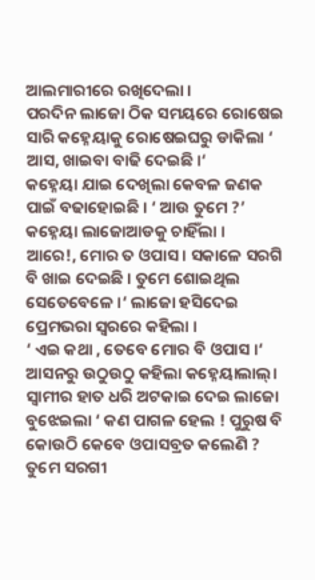ଆଲମାରୀରେ ରଖିଦେଲା ।
ପରଦିନ ଲାଜୋ ଠିକ ସମୟରେ ରୋଷେଇ ସାରି କହ୍ନେୟାକୁ ରୋଷେଇଘରୁ ଡାକିଲା ‘ ଆସ, ଖାଇବା ବାଢି ଦେଇଛି ।‘
କହ୍ନେୟା ଯାଇ ଦେଖିଲା କେବଳ ଜଣକ ପାଇଁ ବଢାହୋଇଛି । ‘ ଆଉ ତୁମେ ?’ କହ୍ନେୟା ଲାଜୋଆଡକୁ ଚାହିଁଲା ।
ଆରେ!, ମୋର ତ ଓପାସ । ସକାଳେ ସରଗି ବି ଖାଇ ଦେଇଛି । ତୁମେ ଶୋଇଥିଲ ସେତେବେଳେ ।‘ ଲାଜୋ ହସିଦେଇ ପ୍ରେମଭରା ସ୍ୱରରେ କହିଲା ।
‘ ଏଇ କଥା , ତେବେ ମୋର ବି ଓପାସ ।‘ ଆସନରୁ ଉଠୁଉଠୁ କହିଲା କହ୍ନେୟାଲାଲ୍।
ସ୍ଵାମୀର ହାତ ଧରି ଅଟକାଇ ଦେଇ ଲାଜୋ ବୁଝେଇଲା ‘ କଣ ପାଗଳ ହେଲ ! ପୁରୁଷ ବି କୋଉଠି କେବେ ଓପାସବ୍ରତ କଲେଣି ? ତୁମେ ସରଗୀ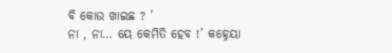ବି କୋଉ ଖାଇଛ ? ’
ନା , ନା… ୟେ କେମିତି ହେବ !’ କହ୍ନେୟା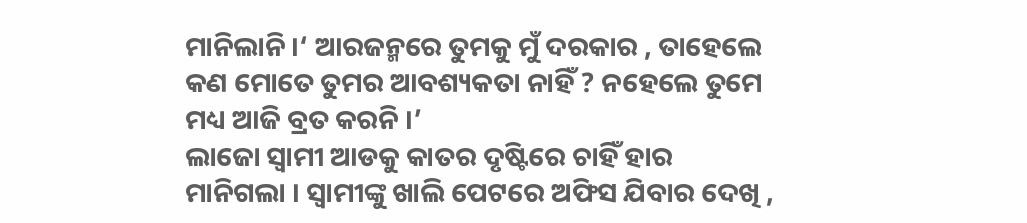ମାନିଲାନି ।‘ ଆରଜନ୍ମରେ ତୁମକୁ ମୁଁ ଦରକାର , ତାହେଲେ କଣ ମୋତେ ତୁମର ଆବଶ୍ୟକତା ନାହିଁ ? ନହେଲେ ତୁମେ ମଧ୍ୟ ଆଜି ବ୍ରତ କରନି ।’
ଲାଜୋ ସ୍ୱାମୀ ଆଡକୁ କାତର ଦୃଷ୍ଟିରେ ଚାହିଁ ହାର ମାନିଗଲା । ସ୍ଵାମୀଙ୍କୁ ଖାଲି ପେଟରେ ଅଫିସ ଯିବାର ଦେଖି ,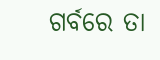ଗର୍ବରେ ତା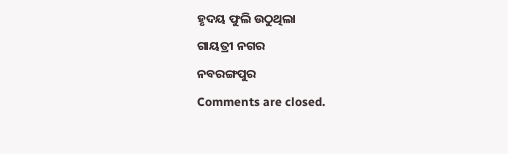ହୃଦୟ ଫୁଲି ଉଠୁଥିଲା
ଗାୟତ୍ରୀ ନଗର
ନବରଙ୍ଗପୁର
Comments are closed.